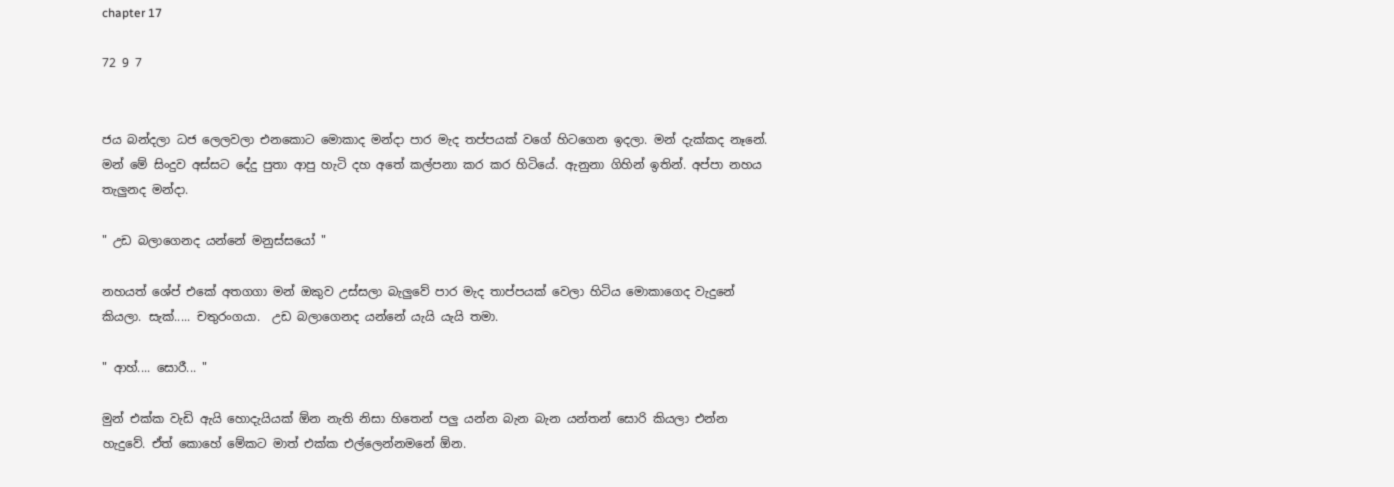chapter 17

72 9 7


ජය බන්දලා ධජ ලෙලවලා එනකොට මොකාද මන්දා පාර මැද තප්පයක් වගේ හිටගෙන ඉදලා. මන් දැක්කද නෑනේ. මන් මේ සිංදුව අස්සට දේදු පුතා ආපු හැටි දහ අතේ කල්පනා කර කර හිටියේ. ඇනුනා ගිහින් ඉතින්. අප්පා නහය තැලුනද මන්දා.

" උඩ බලාගෙනද යන්නේ මනුස්සයෝ "

නහයත් ශේප් එකේ අතගගා මන් ඔකුව උස්සලා බැලුවේ පාර මැද තාප්පයක් වෙලා හිටිය මොකාගෙද වැදුනේ කියලා. සැක්..... චතුරංගයා.  උඩ බලාගෙනද යන්නේ යැයි යැයි තමා.

" ආහ්.... සොරී... "

මුන් එක්ක වැඩි ඇයි හොදැයියක් ඕන නැති නිසා හිතෙන් පලු යන්න බැන බැන යන්තන් සොරි කියලා එන්න හැදුවේ. ඒත් කොහේ මේකට මාත් එක්ක එල්ලෙන්නමනේ ඕන.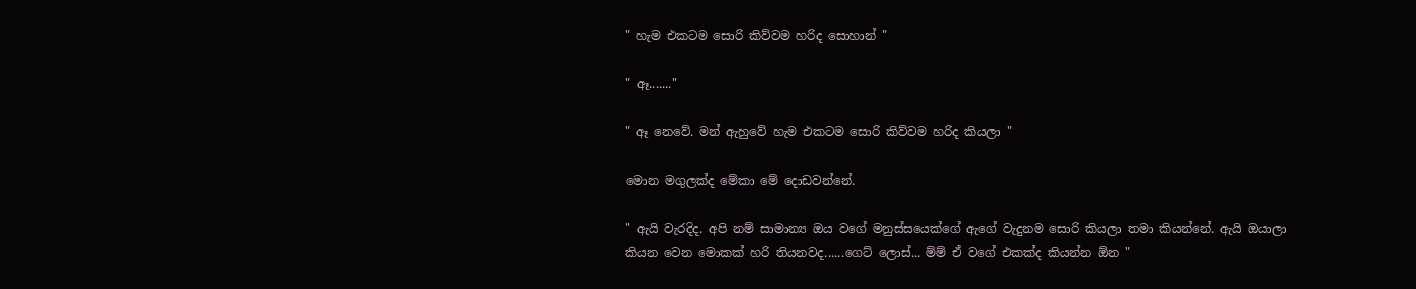" හැම එකටම සොරි කිව්වම හරිද සොහාන් "

" ඈ......."

" ඈ නෙවේ. මන් ඇහුවේ හැම එකටම සොරි කිව්වම හරිද කියලා "

මොන මගුලක්ද මේකා මේ දොඩවන්නේ.

" ඇයි වැරදිද. අපි නම් සාමාන්‍ය ඔය වගේ මනුස්සයෙක්ගේ ඇගේ වැදුනම සොරි කියලා තමා කියන්නේ. ඇයි ඔයාලා කියන වෙන මොකක් හරි තියනවද......ගෙට් ලොස්... ම්ම් ඒ වගේ එකක්ද කියන්න ඕන "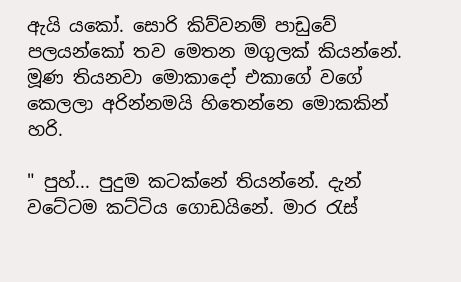ඇයි යකෝ. සොරි කිව්වනම් පාඩුවේ පලයන්කෝ තව මෙතන මගුලක් කියන්නේ. මූණ තියනවා මොකාදෝ එකාගේ වගේ කෙලලා අරින්නමයි හිතෙන්නෙ මොකකින් හරි.

" පුහ්... පුදුම කටක්නේ තියන්නේ. දැන් වටේටම කට්ටිය ගොඩයිනේ. මාර රැස්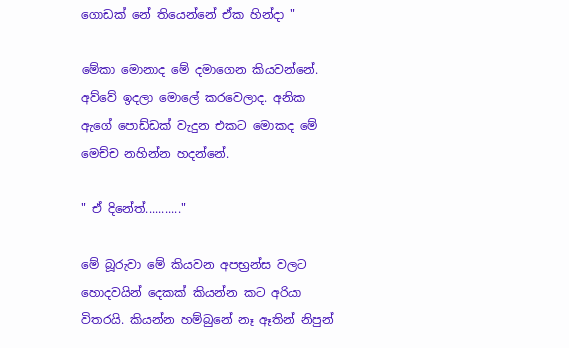ගොඩක් නේ තියෙන්නේ ඒක හින්දා "

මේකා මොනාද මේ දමාගෙන කියවන්නේ. අව්වේ ඉදලා මොලේ කරවෙලාද. අනික ඇගේ පොඩ්ඩක් වැදුන එකට මොකද මේ මෙච්ච නහින්න හදන්නේ.

" ඒ දිනේත්..........."

මේ බූරුවා මේ කියවන අපභ්‍රන්ස වලට හොදවයින් දෙකක් කියන්න කට අරියා විතරයි. කියන්න හම්බුනේ නෑ ඈතින් නිපුන්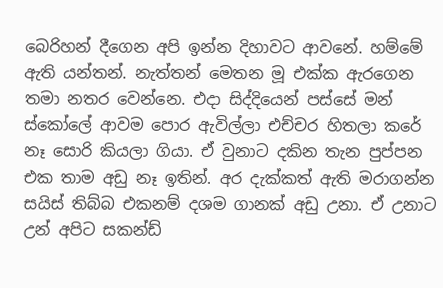බෙරිහන් දීගෙන අපි ඉන්න දිහාවට ආවනේ. හම්මේ ඇති යන්තන්. නැත්තන් මෙතන මූ එක්ක ඇරගෙන තමා නතර වෙන්නෙ. එදා සිද්දියෙන් පස්සේ මන් ස්කෝලේ ආවම පොර ඇවිල්ලා එච්චර හිතලා කරේ නෑ සොරි කියලා ගියා. ඒ වුනාට දකින තැන පුප්පන එක තාම අඩු නෑ ඉතින්. අර දැක්කත් ඇති මරාගන්න සයිස් තිබ්බ එකනම් දශම ගානක් අඩු උනා. ඒ උනාට උන් අපිට සකන්ඩ්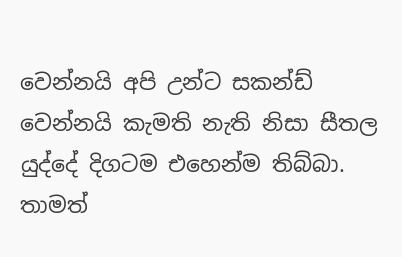වෙන්නයි අපි උන්ට සකන්ඩ් වෙන්නයි කැමති නැති නිසා සීතල යුද්දේ දිගටම එහෙන්ම තිබ්බා. තාමත්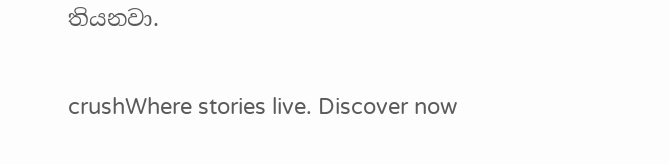තියනවා.

crushWhere stories live. Discover now